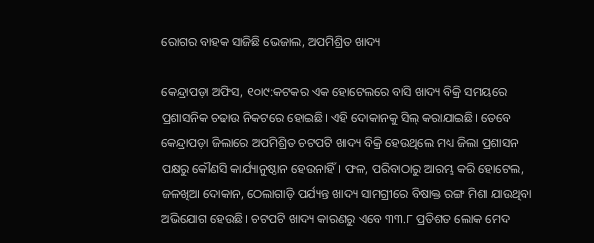ରୋଗର ବାହକ ସାଜିଛି ଭେଜାଲ, ଅପମିଶ୍ରିତ ଖାଦ୍ୟ

କେନ୍ଦ୍ରାପଡ଼ା ଅଫିସ, ୧୦ା୯:କଟକର ଏକ ହୋଟେଲରେ ବାସି ଖାଦ୍ୟ ବିକ୍ରି ସମୟରେ ପ୍ରଶାସନିକ ଚଢାଉ ନିକଟରେ ହୋଇଛି। ଏହି ଦୋକାନକୁ ସିଲ୍‌ କରାଯାଇଛି। ତେବେ କେନ୍ଦ୍ରାପଡ଼ା ଜିଲାରେ ଅପମିଶ୍ରିତ ଚଟପଟି ଖାଦ୍ୟ ବିକ୍ରି ହେଉଥିଲେ ମଧ୍ୟ ଜିଲା ପ୍ରଶାସନ ପକ୍ଷରୁ କୌଣସି କାର୍ଯ୍ୟାନୁଷ୍ଠାନ ହେଉନାହିଁ। ଫଳ, ପରିବାଠାରୁ ଆରମ୍ଭ କରି ହୋଟେଲ, ଜଳଖିଆ ଦୋକାନ, ଠେଲାଗାଡ଼ି ପର୍ଯ୍ୟନ୍ତ ଖାଦ୍ୟ ସାମଗ୍ରୀରେ ବିଷାକ୍ତ ରଙ୍ଗ ମିଶା ଯାଉଥିବା ଅଭିଯୋଗ ହେଉଛି। ଚଟପଟି ଖାଦ୍ୟ କାରଣରୁ ଏବେ ୩୩.୮ ପ୍ରତିଶତ ଲୋକ ମେଦ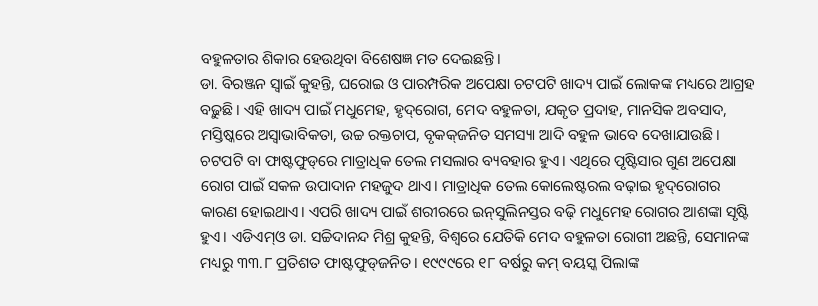ବହୁଳତାର ଶିକାର ହେଉଥିବା ବିଶେଷଜ୍ଞ ମତ ଦେଇଛନ୍ତି।
ଡା. ବିରଞ୍ଜନ ସ୍ବାଇଁ କୁହନ୍ତି, ଘରୋଇ ଓ ପାରମ୍ପରିକ ଅପେକ୍ଷା ଚଟପଟି ଖାଦ୍ୟ ପାଇଁ ଲୋକଙ୍କ ମଧ୍ୟରେ ଆଗ୍ରହ ବଢ଼ୁଛି। ଏହି ଖାଦ୍ୟ ପାଇଁ ମଧୁମେହ, ହୃଦ୍‌ରୋଗ, ମେଦ ବହୁଳତା, ଯକୃତ ପ୍ରଦାହ, ମାନସିକ ଅବସାଦ, ମସ୍ତିଷ୍କରେ ଅସ୍ବାଭାବିକତା, ଉଚ୍ଚ ରକ୍ତଚାପ, ବୃକକ୍‌ଜନିତ ସମସ୍ୟା ଆଦି ବହୁଳ ଭାବେ ଦେଖାଯାଉଛି। ଚଟପଟି ବା ଫାଷ୍ଟଫୁଡ୍‌ରେ ମାତ୍ରାଧିକ ତେଲ ମସଲାର ବ୍ୟବହାର ହୁଏ। ଏଥିରେ ପୃଷ୍ଟିସାର ଗୁଣ ଅପେକ୍ଷା ରୋଗ ପାଇଁ ସକଳ ଉପାଦାନ ମହଜୁଦ ଥାଏ। ମାତ୍ରାଧିକ ତେଲ କୋଲେଷ୍ଟରଲ ବଢ଼ାଇ ହୃଦ୍‌ରୋଗର କାରଣ ହୋଇଥାଏ। ଏପରି ଖାଦ୍ୟ ପାଇଁ ଶରୀରରେ ଇନ୍‌ସୁଲିନସ୍ତର ବଢ଼ି ମଧୁମେହ ରୋଗର ଆଶଙ୍କା ସୃଷ୍ଟି ହୁଏ। ଏଡିଏମ୍‌ଓ ଡା. ସଚ୍ଚିଦାନନ୍ଦ ମିଶ୍ର କୁହନ୍ତି, ବିଶ୍ୱରେ ଯେତିକି ମେଦ ବହୁଳତା ରୋଗୀ ଅଛନ୍ତି, ସେମାନଙ୍କ ମଧ୍ୟରୁ ୩୩.୮ ପ୍ରତିଶତ ଫାଷ୍ଟଫୁଡ୍‌ଜନିତ। ୧୯୯୯ରେ ୧୮ ବର୍ଷରୁ କମ୍‌ ବୟସ୍କ ପିଲାଙ୍କ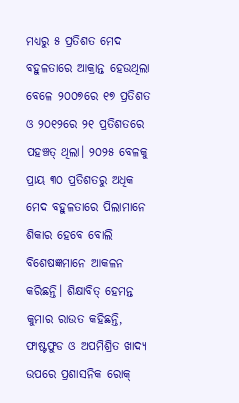ମଧ୍ୟରୁ ୫ ପ୍ରତିଶତ ମେଦ ବହୁଳତାରେ ଆକ୍ରାନ୍ତ ହେଉଥିଲା ବେଳେ ୨୦୦୭ରେ ୧୭ ପ୍ରତିଶତ ଓ ୨୦୧୨ରେ ୨୧ ପ୍ରତିଶତରେ ପହଞ୍ଚତ୍ ଥିଲା। ୨୦୨୫ ବେଳକୁ ପ୍ରାୟ ୩୦ ପ୍ରତିଶତରୁ ଅଧିକ ମେଦ ବହୁଳତାରେ ପିଲାମାନେ ଶିକାର ହେବେ ବୋଲି ବିଶେଷଜ୍ଞମାନେ ଆକଳନ କରିଛନ୍ତି। ଶିକ୍ଷାବିତ୍‌ ହେମନ୍ତ କୁମାର ରାଉତ କହିଛନ୍ତି, ଫାଷ୍ଟଫୁଡ ଓ ଅପମିଶ୍ରିତ ଖାଦ୍ୟ ଉପରେ ପ୍ରଶାସନିକ ରୋକ୍‌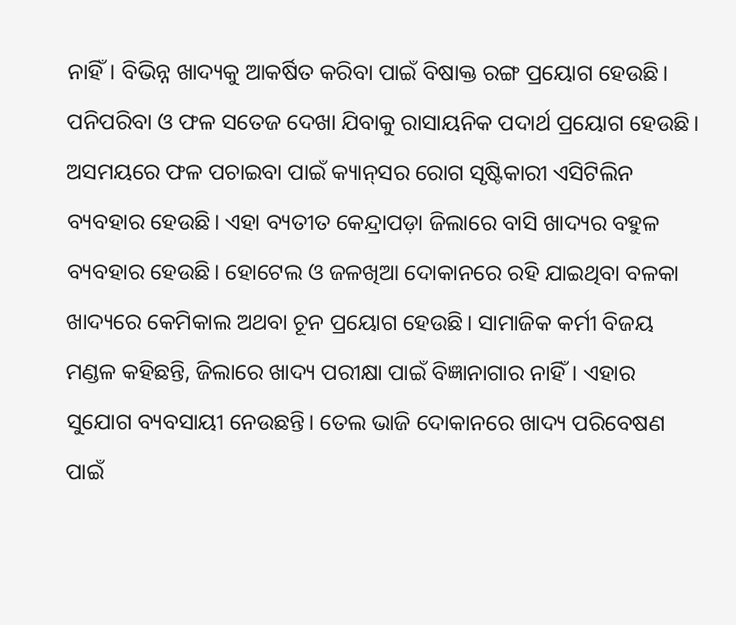ନାହିଁ। ବିଭିନ୍ନ ଖାଦ୍ୟକୁ ଆକର୍ଷିତ କରିବା ପାଇଁ ବିଷାକ୍ତ ରଙ୍ଗ ପ୍ରୟୋଗ ହେଉଛି। ପନିପରିବା ଓ ଫଳ ସତେଜ ଦେଖା ଯିବାକୁ ରାସାୟନିକ ପଦାର୍ଥ ପ୍ରୟୋଗ ହେଉଛି। ଅସମୟରେ ଫଳ ପଚାଇବା ପାଇଁ କ୍ୟାନ୍‌ସର ରୋଗ ସୃଷ୍ଟିକାରୀ ଏସିଟିଲିନ ବ୍ୟବହାର ହେଉଛି। ଏହା ବ୍ୟତୀତ କେନ୍ଦ୍ରାପଡ଼ା ଜିଲାରେ ବାସି ଖାଦ୍ୟର ବହୁଳ ବ୍ୟବହାର ହେଉଛି। ହୋଟେଲ ଓ ଜଳଖିଆ ଦୋକାନରେ ରହି ଯାଇଥିବା ବଳକା ଖାଦ୍ୟରେ କେମିକାଲ ଅଥବା ଚୂନ ପ୍ରୟୋଗ ହେଉଛି। ସାମାଜିକ କର୍ମୀ ବିଜୟ ମଣ୍ଡଳ କହିଛନ୍ତି, ଜିଲାରେ ଖାଦ୍ୟ ପରୀକ୍ଷା ପାଇଁ ବିଜ୍ଞାନାଗାର ନାହିଁ। ଏହାର ସୁଯୋଗ ବ୍ୟବସାୟୀ ନେଉଛନ୍ତି। ତେଲ ଭାଜି ଦୋକାନରେ ଖାଦ୍ୟ ପରିବେଷଣ ପାଇଁ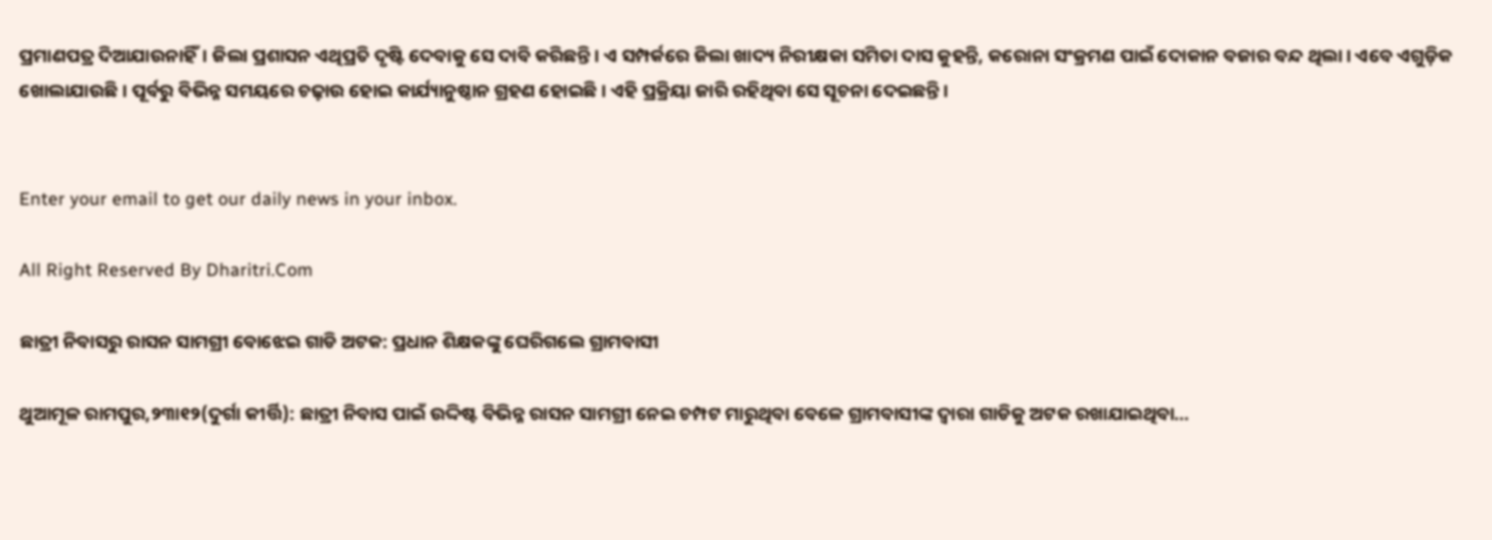ପ୍ରମାଣପତ୍ର ଦିଆଯାଉନାହିଁ। ଜିଲା ପ୍ରଶାସନ ଏଥିପ୍ରତି ଦୃଷ୍ଟି ଦେବାକୁ ସେ ଦାବି କରିଛନ୍ତି। ଏ ସମ୍ପର୍କରେ ଜିଲା ଖାଦ୍ୟ ନିରୀକ୍ଷକା ସମିତା ଦାସ କୁହନ୍ତି, କରୋନା ସଂକ୍ରମଣ ପାଇଁ ଦୋକାନ ବଜାର ବନ୍ଦ ଥିଲା। ଏବେ ଏଗୁଡ଼ିକ ଖୋଲାଯାଉଛି। ପୂର୍ବରୁ ବିଭିନ୍ନ ସମୟରେ ଚଢ଼ାଉ ହୋଇ କାର୍ଯ୍ୟାନୁଷ୍ଠାନ ଗ୍ରହଣ ହୋଇଛି। ଏହି ପ୍ରକ୍ରିୟା ଜାରି ରହିଥିବା ସେ ସୂଚନା ଦେଇଛନ୍ତି।


Enter your email to get our daily news in your inbox.

All Right Reserved By Dharitri.Com

ଛାତ୍ରୀ ନିବାସରୁ ରାସନ ସାମଗ୍ରୀ ବୋଝେଇ ଗାଡି ଅଟକ: ପ୍ରଧାନ ଶିକ୍ଷକଙ୍କୁ ଘେରିଗଲେ ଗ୍ରାମବାସୀ

ଥୁଆମୂଳ ରାମପୁର,୨୩ା୧୨(ଦୁର୍ଗା କୀର୍ତ୍ତି): ଛାତ୍ରୀ ନିବାସ ପାଇଁ ଉଦ୍ଦିଷ୍ଟ ବିଭିନ୍ନ ରାସନ ସାମଗ୍ରୀ ନେଇ ଚମ୍ପଟ ମାରୁଥିବା ବେଳେ ଗ୍ରାମବାସୀଙ୍କ ଦ୍ଵାରା ଗାଡିକୁ ଅଟକ ରଖାଯାଇଥିବା...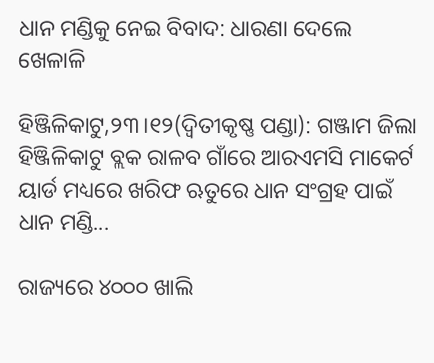ଧାନ ମଣ୍ଡିକୁ ନେଇ ବିବାଦ: ଧାରଣା ଦେଲେ ଖେଳାଳି

ହିଞ୍ଜିଳିକାଟୁ,୨୩।୧୨(ଦ୍ବିତୀକୃଷ୍ଣ ପଣ୍ଡା): ଗଞ୍ଜାମ ଜିଲା ହିଞ୍ଜିଳିକାଟୁ ବ୍ଲକ ରାଳବ ଗାଁରେ ଆରଏମସି ମାକେର୍ଟ ୟାର୍ଡ ମଧ୍ୟରେ ଖରିଫ ଋତୁରେ ଧାନ ସଂଗ୍ରହ ପାଇଁ ଧାନ ମଣ୍ଡି...

ରାଜ୍ୟରେ ୪୦୦୦ ଖାଲି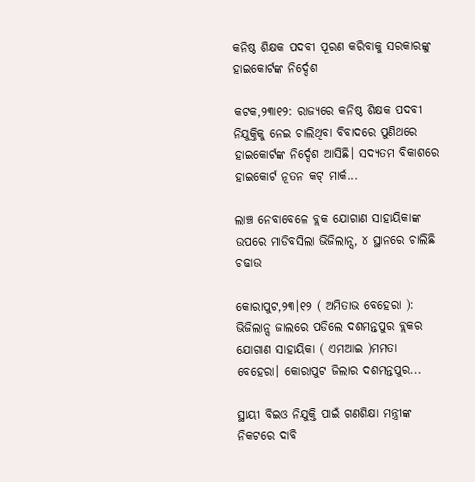କନିଷ୍ଠ ଶିକ୍ଷକ ପଦବୀ ପୂରଣ କରିବାକୁ ସରକାରଙ୍କୁ ହାଇକୋର୍ଟଙ୍କ ନିର୍ଦ୍ଦେଶ

କଟକ,୨୩ା୧୨: ରାଜ୍ୟରେ କନିଷ୍ଠ ଶିକ୍ଷକ ପଦବୀ ନିଯୁକ୍ତିକୁ ନେଇ ଚାଲିଥିବା ବିବାଦରେ ପୁଣିଥରେ ହାଇକୋର୍ଟଙ୍କ ନିର୍ଦ୍ଦେଶ ଆସିଛି। ସଦ୍ୟତମ ବିକାଶରେ ହାଇକୋର୍ଟ ନୂତନ କଟ୍ ମାର୍କ...

ଲାଞ୍ଚ ନେବାବେଳେ ବ୍ଲକ ଯୋଗାଣ ସାହାୟିକାଙ୍କ ଉପରେ ମାଡିବସିଲା ଭିଜିଲାନ୍ସ, ୪ ସ୍ଥାନରେ ଚାଲିଛି ଚଢାଉ

କୋରାପୁଟ,୨୩।୧୨ ( ଅମିତାଭ ବେହେରା ): ଭିଜିଲାନ୍ସ ଜାଲରେ ପଡିଲେ ଦଶମନ୍ତପୁର ବ୍ଲକର ଯୋଗାଣ ସାହାୟିକା ( ଏମଆଇ )ମମତା ବେହେରା। କୋରାପୁଟ ଜିଲାର ଦଶମନ୍ତପୁର...

ସ୍ଥାୟୀ ବିଇଓ ନିଯୁକ୍ତି ପାଇଁ ଗଣଶିକ୍ଷା ମନ୍ତ୍ରୀଙ୍କ ନିକଟରେ ଦାବି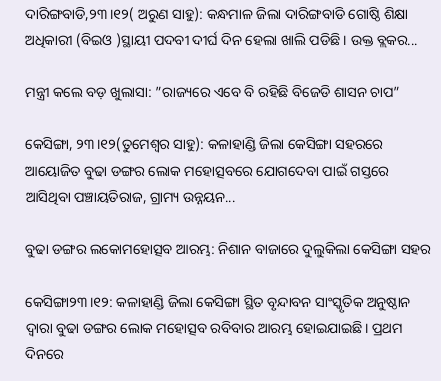ଦାରିଙ୍ଗବାଡି,୨୩।୧୨( ଅରୁଣ ସାହୁ): କନ୍ଧମାଳ ଜିଲା ଦାରିଙ୍ଗବାଡି ଗୋଷ୍ଠି ଶିକ୍ଷା ଅଧିକାରୀ (ବିଇଓ )ସ୍ଥାୟୀ ପଦବୀ ଦୀର୍ଘ ଦିନ ହେଲା ଖାଲି ପଡିଛି। ଉକ୍ତ ବ୍ଲକର...

ମନ୍ତ୍ରୀ କଲେ ବଡ଼ ଖୁଲାସା: ”ରାଜ୍ୟରେ ଏବେ ବି ରହିଛି ବିଜେଡି ଶାସନ ଚାପ”

କେସିଙ୍ଗା, ୨୩।୧୨(ତୁମେଶ୍ୱର ସାହୁ): କଳାହାଣ୍ଡି ଜିଲା କେସିଙ୍ଗା ସହରରେ ଆୟୋଜିତ ବୁଢା ଡଙ୍ଗର ଲୋକ ମହୋତ୍ସବରେ ଯୋଗଦେବା ପାଇଁ ଗସ୍ତରେ ଆସିଥିବା ପଞ୍ଚାୟତିରାଜ, ଗ୍ରାମ୍ୟ ଉନ୍ନୟନ...

ବୁଢା ଡଙ୍ଗର ଲକୋମହୋତ୍ସବ ଆରମ୍ଭ: ନିଶାନ ବାଜାରେ ଦୁଲୁକିଲା କେସିଙ୍ଗା ସହର

କେସିଙ୍ଗା୨୩।୧୨: କଳାହାଣ୍ଡି ଜିଲା କେସିଙ୍ଗା ସ୍ଥିତ ବୃନ୍ଦାବନ ସାଂସ୍କୃତିକ ଅନୁଷ୍ଠାନ ଦ୍ୱାରା ବୁଢା ଡଙ୍ଗର ଲୋକ ମହୋତ୍ସବ ରବିବାର ଆରମ୍ଭ ହୋଇଯାଇଛି। ପ୍ରଥମ ଦିନରେ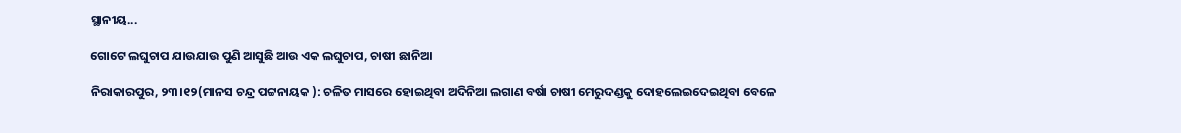ସ୍ଥାନୀୟ...

ଗୋଟେ ଲଘୁଚାପ ଯାଉଯାଉ ପୁଣି ଆସୁଛି ଆଉ ଏକ ଲଘୁଚାପ, ଚାଷୀ ଛାନିଆ

ନିରାକାରପୁର, ୨୩।୧୨(ମାନସ ଚନ୍ଦ୍ର ପଟ୍ଟନାୟକ ): ଚଳିତ ମାସରେ ହୋଇଥିବା ଅଦିନିଆ ଲଗାଣ ବର୍ଷା ଚାଷୀ ମେରୁଦଣ୍ଡକୁ ଦୋହଲେଇଦେଇଥିବା ବେଳେ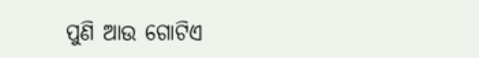ପୁଣି ଆଉ ଗୋଟିଏ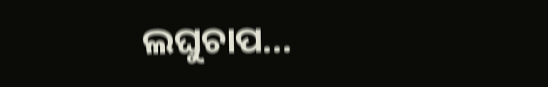ଲଘୁଚାପ...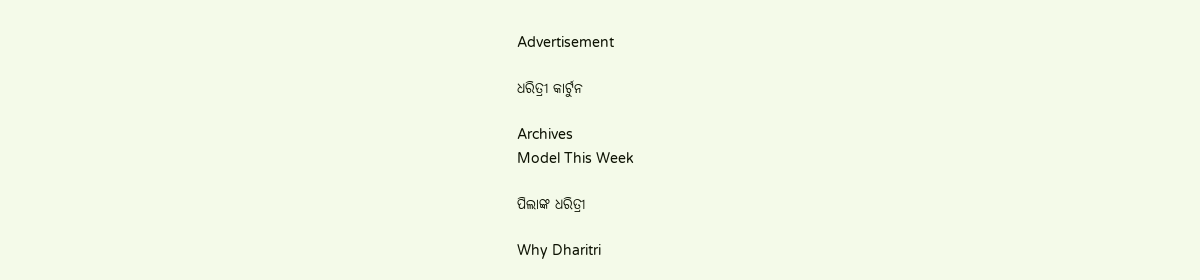Advertisement

ଧରିତ୍ରୀ କାର୍ଟୁନ

Archives
Model This Week

ପିଲାଙ୍କ ଧରିତ୍ରୀ

Why Dharitri